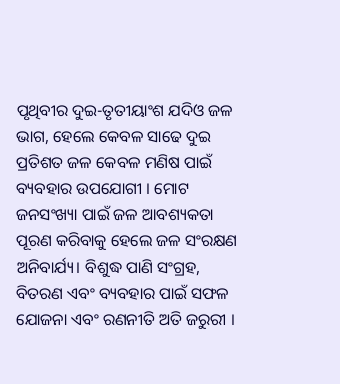ପୃଥିବୀର ଦୁଇ-ତୃତୀୟାଂଶ ଯଦିଓ ଜଳ ଭାଗ, ହେଲେ କେବଳ ସାଢେ ଦୁଇ ପ୍ରତିଶତ ଜଳ କେବଳ ମଣିଷ ପାଇଁ ବ୍ୟବହାର ଉପଯୋଗୀ । ମୋଟ ଜନସଂଖ୍ୟା ପାଇଁ ଜଳ ଆବଶ୍ୟକତା ପୂରଣ କରିବାକୁ ହେଲେ ଜଳ ସଂରକ୍ଷଣ ଅନିବାର୍ଯ୍ୟ। ବିଶୁଦ୍ଧ ପାଣି ସଂଗ୍ରହ, ବିତରଣ ଏବଂ ବ୍ୟବହାର ପାଇଁ ସଫଳ ଯୋଜନା ଏବଂ ରଣନୀତି ଅତି ଜରୁରୀ ।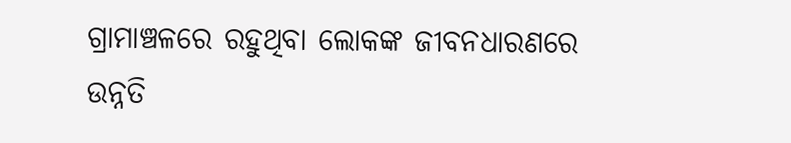ଗ୍ରାମାଞ୍ଚଳରେ ରହୁଥିବା ଲୋକଙ୍କ ଜୀବନଧାରଣରେ ଉନ୍ନତି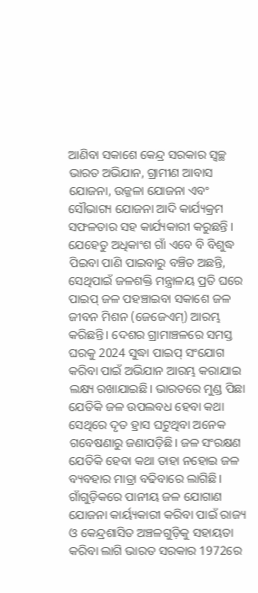ଆଣିବା ସକାଶେ କେନ୍ଦ୍ର ସରକାର ସ୍ବଚ୍ଛ ଭାରତ ଅଭିଯାନ, ଗ୍ରାମୀଣ ଆବାସ ଯୋଜନା, ଉଜ୍ଜଳା ଯୋଜନା ଏବଂ ସୌଭାଗ୍ୟ ଯୋଜନା ଆଦି କାର୍ଯ୍ୟକ୍ରମ ସଫଳତାର ସହ କାର୍ଯ୍ୟକାରୀ କରୁଛନ୍ତି ।
ଯେହେତୁ ଅଧିକାଂଶ ଗାଁ ଏବେ ବି ବିଶୁଦ୍ଧ ପିଇବା ପାଣି ପାଇବାରୁ ବଞ୍ଚିତ ଅଛନ୍ତି, ସେଥିପାଇଁ ଜଳଶକ୍ତି ମନ୍ତ୍ରାଳୟ ପ୍ରତି ଘରେ ପାଇପ୍ ଜଳ ପହଞ୍ଚାଇବା ସକାଶେ ଜଳ ଜୀବନ ମିଶନ (ଜେଜେଏମ୍) ଆରମ୍ଭ କରିଛନ୍ତି। ଦେଶର ଗ୍ରାମାଞ୍ଚଳରେ ସମସ୍ତ ଘରକୁ 2024 ସୁଦ୍ଧା ପାଇପ୍ ସଂଯୋଗ କରିବା ପାଇଁ ଅଭିଯାନ ଆରମ୍ଭ କରାଯାଇ ଲକ୍ଷ୍ୟ ରଖାଯାଇଛି। ଭାରତରେ ମୁଣ୍ଡ ପିଛା ଯେତିକି ଜଳ ଉପଲବଧ ହେବା କଥା ସେଥିରେ ଦୃତ ହ୍ରାସ ଘଟୁଥିବା ଅନେକ ଗବେଷଣାରୁ ଜଣାପଡ଼ିଛି। ଜଳ ସଂରକ୍ଷଣ ଯେତିକି ହେବା କଥା ତାହା ନହୋଇ ଜଳ ବ୍ୟବହାର ମାତ୍ରା ବଢିବାରେ ଲାଗିଛି। ଗାଁଗୁଡ଼ିକରେ ପାନୀୟ ଜଳ ଯୋଗାଣ ଯୋଜନା କାର୍ୟ୍ୟକାରୀ କରିବା ପାଇଁ ରାଜ୍ୟ ଓ କେନ୍ଦ୍ରଶାସିତ ଅଞ୍ଚଳଗୁଡ଼ିକୁ ସହାୟତା କରିବା ଲାଗି ଭାରତ ସରକାର 1972ରେ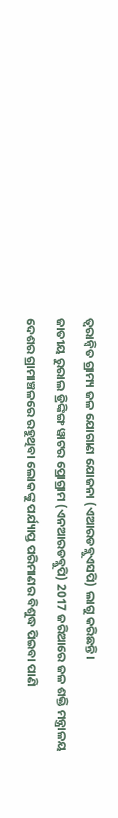ତ୍ବରାନ୍ବିତ ଗ୍ରାମ୍ୟ ଜଳ ଯୋଗାଣ ଯୋଜନା (ଏଆରଡବ୍ଲୁଏସପି) ଲାଗୁ କରିଛନ୍ତି।
ଜାତୀୟ ରୁରାଲ ଡ୍ରିଙ୍କିଙ୍ଗ ୱାଟର ପ୍ରୋଗ୍ରାମ (ଏନଆରଡବ୍ଲୁପି) 2017 ଜରିଆରେ ଜଳ ଶକ୍ତି ମନ୍ତ୍ରାଳୟ ଦେଶର ଗ୍ରାମାଞ୍ଚଳରେ ରହୁଥିବା ଲୋକଙ୍କୁ ପର୍ଯ୍ୟାପ୍ତ ପରିମାଣର ବିଶୁଦ୍ଧ ପିଇବା ପାଣି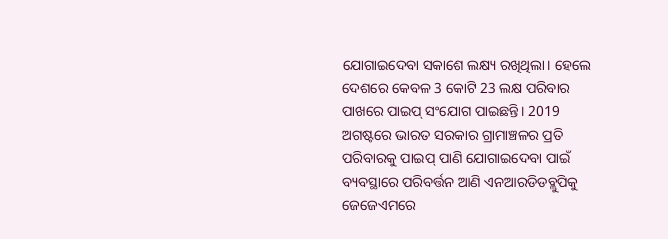ଯୋଗାଇଦେବା ସକାଶେ ଲକ୍ଷ୍ୟ ରଖିଥିଲା। ହେଲେ ଦେଶରେ କେବଳ 3 କୋଟି 23 ଲକ୍ଷ ପରିବାର ପାଖରେ ପାଇପ୍ ସଂଯୋଗ ପାଇଛନ୍ତି। 2019 ଅଗଷ୍ଟରେ ଭାରତ ସରକାର ଗ୍ରାମାଞ୍ଚଳର ପ୍ରତି ପରିବାରକୁ ପାଇପ୍ ପାଣି ଯୋଗାଇଦେବା ପାଇଁ ବ୍ୟବସ୍ଥାରେ ପରିବର୍ତ୍ତନ ଆଣି ଏନଆରଡିଡବ୍ଲୁପିକୁ ଜେଜେଏମରେ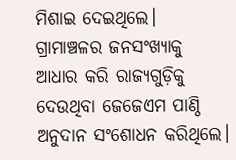ମିଶାଇ ଦେଇଥିଲେ। ଗ୍ରାମାଞ୍ଚଳର ଜନସଂଖ୍ୟାକୁ ଆଧାର କରି ରାଜ୍ୟଗୁଡ଼ିକୁ ଦେଉଥିବା ଜେଜେଏମ ପାଣ୍ଠି ଅନୁଦାନ ସଂଶୋଧନ କରିଥିଲେ।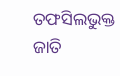ତଫସିଲଭୁକ୍ତ ଜାତି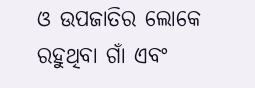ଓ ଉପଜାତିର ଲୋକେ ରହୁଥିବା ଗାଁ ଏବଂ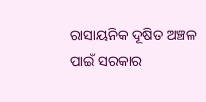ରାସାୟନିକ ଦୂଷିତ ଅଞ୍ଚଳ ପାଇଁ ସରକାର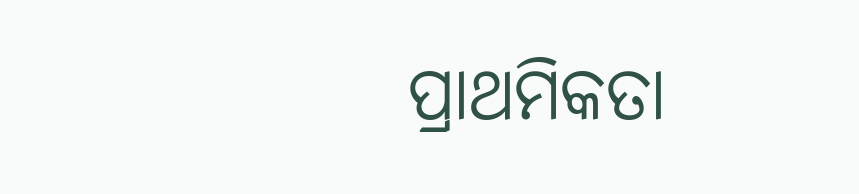ପ୍ରାଥମିକତା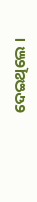ଦେଇଥିଲେ ।